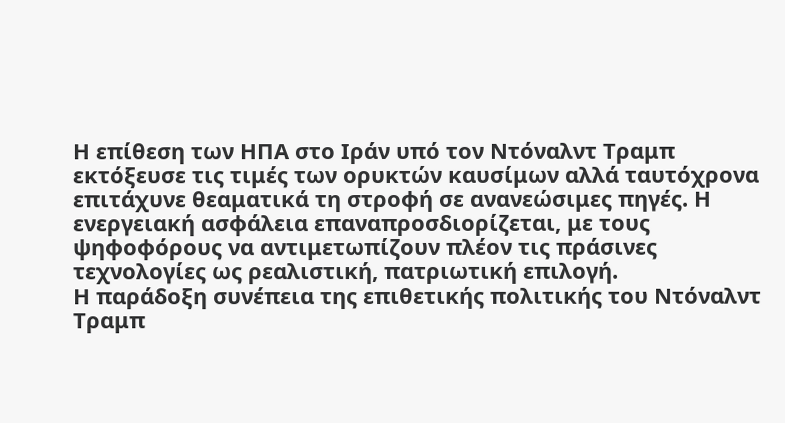Η επίθεση των ΗΠΑ στο Ιράν υπό τον Ντόναλντ Τραμπ εκτόξευσε τις τιμές των ορυκτών καυσίμων αλλά ταυτόχρονα επιτάχυνε θεαματικά τη στροφή σε ανανεώσιμες πηγές. Η ενεργειακή ασφάλεια επαναπροσδιορίζεται, με τους ψηφοφόρους να αντιμετωπίζουν πλέον τις πράσινες τεχνολογίες ως ρεαλιστική, πατριωτική επιλογή.
Η παράδοξη συνέπεια της επιθετικής πολιτικής του Ντόναλντ Τραμπ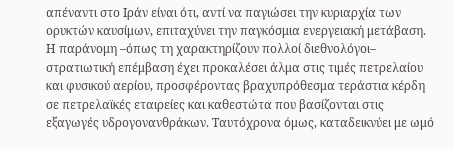απέναντι στο Ιράν είναι ότι, αντί να παγιώσει την κυριαρχία των ορυκτών καυσίμων, επιταχύνει την παγκόσμια ενεργειακή μετάβαση. Η παράνομη –όπως τη χαρακτηρίζουν πολλοί διεθνολόγοι– στρατιωτική επέμβαση έχει προκαλέσει άλμα στις τιμές πετρελαίου και φυσικού αερίου, προσφέροντας βραχυπρόθεσμα τεράστια κέρδη σε πετρελαϊκές εταιρείες και καθεστώτα που βασίζονται στις εξαγωγές υδρογονανθράκων. Ταυτόχρονα όμως, καταδεικνύει με ωμό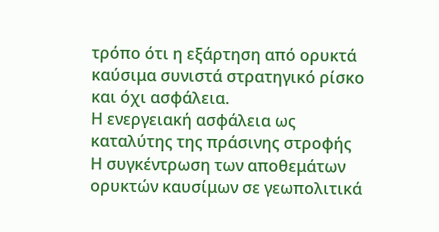τρόπο ότι η εξάρτηση από ορυκτά καύσιμα συνιστά στρατηγικό ρίσκο και όχι ασφάλεια.
Η ενεργειακή ασφάλεια ως καταλύτης της πράσινης στροφής
Η συγκέντρωση των αποθεμάτων ορυκτών καυσίμων σε γεωπολιτικά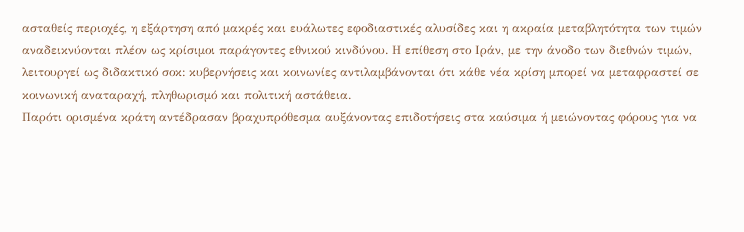ασταθείς περιοχές, η εξάρτηση από μακρές και ευάλωτες εφοδιαστικές αλυσίδες και η ακραία μεταβλητότητα των τιμών αναδεικνύονται πλέον ως κρίσιμοι παράγοντες εθνικού κινδύνου. Η επίθεση στο Ιράν, με την άνοδο των διεθνών τιμών, λειτουργεί ως διδακτικό σοκ: κυβερνήσεις και κοινωνίες αντιλαμβάνονται ότι κάθε νέα κρίση μπορεί να μεταφραστεί σε κοινωνική αναταραχή, πληθωρισμό και πολιτική αστάθεια.
Παρότι ορισμένα κράτη αντέδρασαν βραχυπρόθεσμα αυξάνοντας επιδοτήσεις στα καύσιμα ή μειώνοντας φόρους για να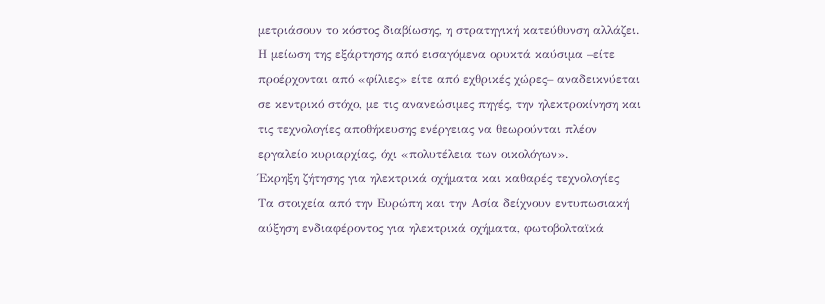μετριάσουν το κόστος διαβίωσης, η στρατηγική κατεύθυνση αλλάζει. Η μείωση της εξάρτησης από εισαγόμενα ορυκτά καύσιμα –είτε προέρχονται από «φίλιες» είτε από εχθρικές χώρες– αναδεικνύεται σε κεντρικό στόχο, με τις ανανεώσιμες πηγές, την ηλεκτροκίνηση και τις τεχνολογίες αποθήκευσης ενέργειας να θεωρούνται πλέον εργαλείο κυριαρχίας, όχι «πολυτέλεια των οικολόγων».
Έκρηξη ζήτησης για ηλεκτρικά οχήματα και καθαρές τεχνολογίες
Τα στοιχεία από την Ευρώπη και την Ασία δείχνουν εντυπωσιακή αύξηση ενδιαφέροντος για ηλεκτρικά οχήματα, φωτοβολταϊκά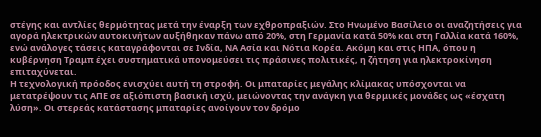στέγης και αντλίες θερμότητας μετά την έναρξη των εχθροπραξιών. Στο Ηνωμένο Βασίλειο οι αναζητήσεις για αγορά ηλεκτρικών αυτοκινήτων αυξήθηκαν πάνω από 20%, στη Γερμανία κατά 50% και στη Γαλλία κατά 160%, ενώ ανάλογες τάσεις καταγράφονται σε Ινδία, ΝΑ Ασία και Νότια Κορέα. Ακόμη και στις ΗΠΑ, όπου η κυβέρνηση Τραμπ έχει συστηματικά υπονομεύσει τις πράσινες πολιτικές, η ζήτηση για ηλεκτροκίνηση επιταχύνεται.
Η τεχνολογική πρόοδος ενισχύει αυτή τη στροφή. Οι μπαταρίες μεγάλης κλίμακας υπόσχονται να μετατρέψουν τις ΑΠΕ σε αξιόπιστη βασική ισχύ, μειώνοντας την ανάγκη για θερμικές μονάδες ως «έσχατη λύση». Οι στερεάς κατάστασης μπαταρίες ανοίγουν τον δρόμο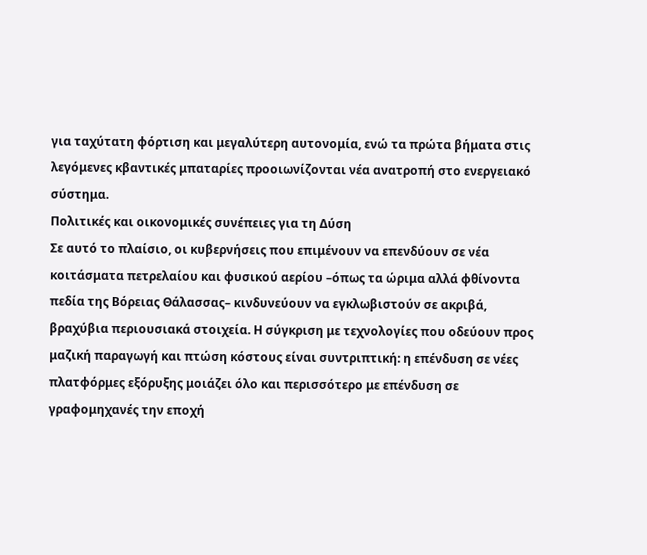για ταχύτατη φόρτιση και μεγαλύτερη αυτονομία, ενώ τα πρώτα βήματα στις λεγόμενες κβαντικές μπαταρίες προοιωνίζονται νέα ανατροπή στο ενεργειακό σύστημα.
Πολιτικές και οικονομικές συνέπειες για τη Δύση
Σε αυτό το πλαίσιο, οι κυβερνήσεις που επιμένουν να επενδύουν σε νέα κοιτάσματα πετρελαίου και φυσικού αερίου –όπως τα ώριμα αλλά φθίνοντα πεδία της Βόρειας Θάλασσας– κινδυνεύουν να εγκλωβιστούν σε ακριβά, βραχύβια περιουσιακά στοιχεία. Η σύγκριση με τεχνολογίες που οδεύουν προς μαζική παραγωγή και πτώση κόστους είναι συντριπτική: η επένδυση σε νέες πλατφόρμες εξόρυξης μοιάζει όλο και περισσότερο με επένδυση σε γραφομηχανές την εποχή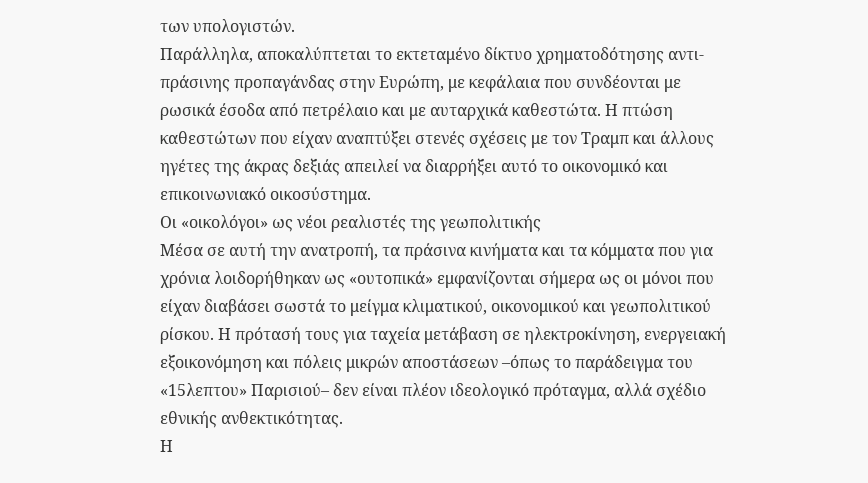των υπολογιστών.
Παράλληλα, αποκαλύπτεται το εκτεταμένο δίκτυο χρηματοδότησης αντι-πράσινης προπαγάνδας στην Ευρώπη, με κεφάλαια που συνδέονται με ρωσικά έσοδα από πετρέλαιο και με αυταρχικά καθεστώτα. Η πτώση καθεστώτων που είχαν αναπτύξει στενές σχέσεις με τον Τραμπ και άλλους ηγέτες της άκρας δεξιάς απειλεί να διαρρήξει αυτό το οικονομικό και επικοινωνιακό οικοσύστημα.
Οι «οικολόγοι» ως νέοι ρεαλιστές της γεωπολιτικής
Μέσα σε αυτή την ανατροπή, τα πράσινα κινήματα και τα κόμματα που για χρόνια λοιδορήθηκαν ως «ουτοπικά» εμφανίζονται σήμερα ως οι μόνοι που είχαν διαβάσει σωστά το μείγμα κλιματικού, οικονομικού και γεωπολιτικού ρίσκου. Η πρότασή τους για ταχεία μετάβαση σε ηλεκτροκίνηση, ενεργειακή εξοικονόμηση και πόλεις μικρών αποστάσεων –όπως το παράδειγμα του «15λεπτου» Παρισιού– δεν είναι πλέον ιδεολογικό πρόταγμα, αλλά σχέδιο εθνικής ανθεκτικότητας.
Η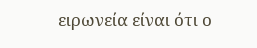ειρωνεία είναι ότι ο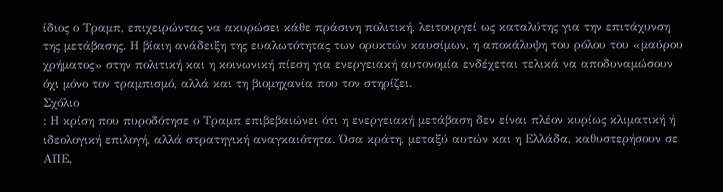ίδιος ο Τραμπ, επιχειρώντας να ακυρώσει κάθε πράσινη πολιτική, λειτουργεί ως καταλύτης για την επιτάχυνση της μετάβασης. Η βίαιη ανάδειξη της ευαλωτότητας των ορυκτών καυσίμων, η αποκάλυψη του ρόλου του «μαύρου χρήματος» στην πολιτική και η κοινωνική πίεση για ενεργειακή αυτονομία ενδέχεται τελικά να αποδυναμώσουν όχι μόνο τον τραμπισμό, αλλά και τη βιομηχανία που τον στηρίζει.
Σχόλιο
: Η κρίση που πυροδότησε ο Τραμπ επιβεβαιώνει ότι η ενεργειακή μετάβαση δεν είναι πλέον κυρίως κλιματική ή ιδεολογική επιλογή, αλλά στρατηγική αναγκαιότητα. Όσα κράτη, μεταξύ αυτών και η Ελλάδα, καθυστερήσουν σε ΑΠΕ,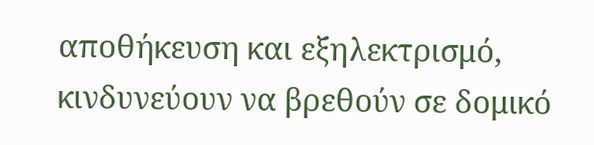αποθήκευση και εξηλεκτρισμό, κινδυνεύουν να βρεθούν σε δομικό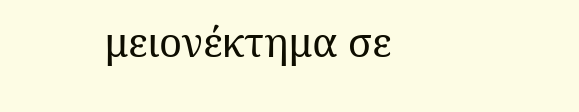μειονέκτημα σε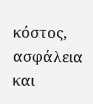κόστος, ασφάλεια και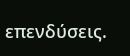επενδύσεις.